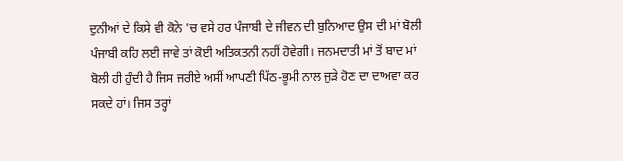ਦੁਨੀਆਂ ਦੇ ਕਿਸੇ ਵੀ ਕੋਨੇ 'ਚ ਵਸੇ ਹਰ ਪੰਜਾਬੀ ਦੇ ਜੀਵਨ ਦੀ ਬੁਨਿਆਦ ਉਸ ਦੀ ਮਾਂ ਬੋਲੀ ਪੰਜਾਬੀ ਕਹਿ ਲਈ ਜਾਵੇ ਤਾਂ ਕੋਈ ਅਤਿਕਤਨੀ ਨਹੀਂ ਹੋਵੇਗੀ। ਜਨਮਦਾਤੀ ਮਾਂ ਤੋਂ ਬਾਦ ਮਾਂ ਬੋਲੀ ਹੀ ਹੁੰਦੀ ਹੈ ਜਿਸ ਜਰੀਏ ਅਸੀਂ ਆਪਣੀ ਪਿੱਠ-ਭੂਮੀ ਨਾਲ ਜੁੜੇ ਹੋਣ ਦਾ ਦਾਅਵਾ ਕਰ ਸਕਦੇ ਹਾਂ। ਜਿਸ ਤਰ੍ਹਾਂ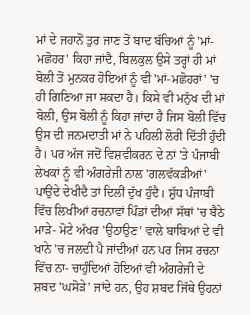ਮਾਂ ਦੇ ਜਹਾਨੋਂ ਤੁਰ ਜਾਣ ਤੋਂ ਬਾਦ ਬੱਚਿਆਂ ਨੂੰ 'ਮਾਂ-ਮਛੋਹਰ' ਕਿਹਾ ਜਾਂਦੈ, ਬਿਲਕੁਲ ਉਸੇ ਤਰ੍ਹਾਂ ਹੀ ਮਾਂ ਬੋਲੀ ਤੋਂ ਮੁਨਕਰ ਹੋਇਆਂ ਨੂੰ ਵੀ 'ਮਾਂ-ਮਛੋਹਰਾਂ' 'ਚ ਹੀ ਗਿਣਿਆ ਜਾ ਸਕਦਾ ਹੈ। ਕਿਸੇ ਵੀ ਮਨੁੱਖ ਦੀ ਮਾਂ ਬੋਲੀ, ਉਸ ਬੋਲੀ ਨੂੰ ਕਿਹਾ ਜਾਂਦਾ ਹੈ ਜਿਸ ਬੋਲੀ ਵਿੱਚ ਉਸ ਦੀ ਜਨਮਦਾਤੀ ਮਾਂ ਨੇ ਪਹਿਲੀ ਲੋਰੀ ਦਿੱਤੀ ਹੁੰਦੀ ਹੈ। ਪਰ ਅੱਜ ਜਦੋਂ ਵਿਸ਼ਵੀਕਰਨ ਦੇ ਨਾਂ 'ਤੇ ਪੰਜਾਬੀ ਲੇਖਕਾਂ ਨੂੰ ਵੀ ਅੰਗਰੇਜੀ ਨਾਲ 'ਗਲਵੱਕੜੀਆਂ' ਪਾਉਂਦੇ ਦੇਖੀਦੈ ਤਾਂ ਦਿਲੀਂ ਦੁੱਖ ਹੁੰਦੈ। ਸ਼ੁੱਧ ਪੰਜਾਬੀ ਵਿੱਚ ਲਿਖੀਆਂ ਰਚਨਾਵਾਂ ਪਿੰਡਾਂ ਦੀਆਂ ਸੱਥਾਂ 'ਚ ਬੈਠੇ ਮਾੜੇ- ਮੋਟੇ ਅੱਖਰ 'ਉਠਾਉਣ' ਵਾਲੇ ਬਾਬਿਆਂ ਦੇ ਵੀ ਖਾਨੇ 'ਚ ਜਲਦੀ ਪੈ ਜਾਂਦੀਆਂ ਹਨ ਪਰ ਜਿਸ ਰਚਨਾ ਵਿੱਚ ਨਾ- ਚਾਹੁੰਦਿਆਂ ਹੋਇਆਂ ਵੀ ਅੰਗਰੇਜੀ ਦੇ ਸ਼ਬਦ 'ਘਸੋੜੇ' ਜਾਂਦੇ ਹਨ, ਉਹ ਸ਼ਬਦ ਜਿੱਥੇ ਉਹਨਾਂ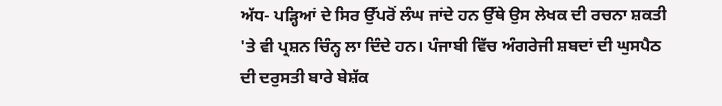ਅੱਧ- ਪੜ੍ਹਿਆਂ ਦੇ ਸਿਰ ਉੱਪਰੋਂ ਲੰਘ ਜਾਂਦੇ ਹਨ ਉੱਥੇ ਉਸ ਲੇਖਕ ਦੀ ਰਚਨਾ ਸ਼ਕਤੀ 'ਤੇ ਵੀ ਪ੍ਰਸ਼ਨ ਚਿੰਨ੍ਹ ਲਾ ਦਿੰਦੇ ਹਨ। ਪੰਜਾਬੀ ਵਿੱਚ ਅੰਗਰੇਜੀ ਸ਼ਬਦਾਂ ਦੀ ਘੁਸਪੈਠ ਦੀ ਦਰੁਸਤੀ ਬਾਰੇ ਬੇਸ਼ੱਕ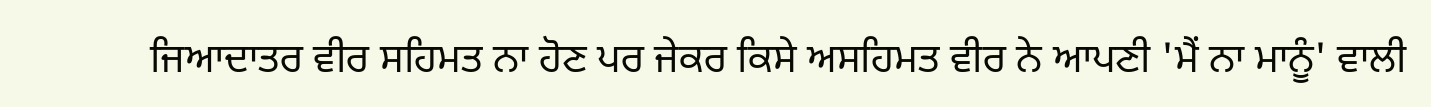ਜਿਆਦਾਤਰ ਵੀਰ ਸਹਿਮਤ ਨਾ ਹੋਣ ਪਰ ਜੇਕਰ ਕਿਸੇ ਅਸਹਿਮਤ ਵੀਰ ਨੇ ਆਪਣੀ 'ਮੈਂ ਨਾ ਮਾਨੂੰ' ਵਾਲੀ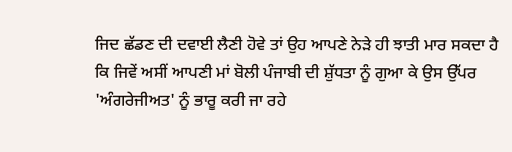ਜਿਦ ਛੱਡਣ ਦੀ ਦਵਾਈ ਲੈਣੀ ਹੋਵੇ ਤਾਂ ਉਹ ਆਪਣੇ ਨੇੜੇ ਹੀ ਝਾਤੀ ਮਾਰ ਸਕਦਾ ਹੈ ਕਿ ਜਿਵੇਂ ਅਸੀਂ ਆਪਣੀ ਮਾਂ ਬੋਲੀ ਪੰਜਾਬੀ ਦੀ ਸ਼ੁੱਧਤਾ ਨੂੰ ਗੁਆ ਕੇ ਉਸ ਉੱਪਰ 'ਅੰਗਰੇਜੀਅਤ' ਨੂੰ ਭਾਰੂ ਕਰੀ ਜਾ ਰਹੇ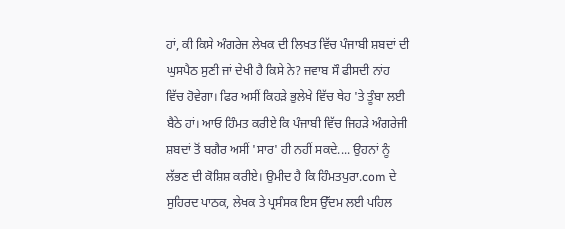ਹਾਂ, ਕੀ ਕਿਸੇ ਅੰਗਰੇਜ ਲੇਖਕ ਦੀ ਲਿਖਤ ਵਿੱਚ ਪੰਜਾਬੀ ਸ਼ਬਦਾਂ ਦੀ ਘੁਸਪੈਠ ਸੁਣੀ ਜਾਂ ਦੇਖੀ ਹੈ ਕਿਸੇ ਨੇ? ਜਵਾਬ ਸੌ ਫੀਸਦੀ ਨਾਂਹ ਵਿੱਚ ਹੋਵੇਗਾ। ਫਿਰ ਅਸੀਂ ਕਿਹੜੇ ਭੁਲੇਖੇ ਵਿੱਚ ਥੇਹ 'ਤੇ ਤੂੰਬਾ ਲਈ ਬੈਠੇ ਹਾਂ। ਆਓ ਹਿੰਮਤ ਕਰੀਏ ਕਿ ਪੰਜਾਬੀ ਵਿੱਚ ਜਿਹੜੇ ਅੰਗਰੇਜੀ ਸ਼ਬਦਾਂ ਤੋਂ ਬਗੈਰ ਅਸੀਂ 'ਸਾਰ' ਹੀ ਨਹੀਂ ਸਕਦੇ.... ਉਹਨਾਂ ਨੂੰ ਲੱਭਣ ਦੀ ਕੋਸ਼ਿਸ਼ ਕਰੀਏ। ਉਮੀਦ ਹੈ ਕਿ ਹਿੰਮਤਪੁਰਾ.com ਦੇ ਸੁਹਿਰਦ ਪਾਠਕ, ਲੇਖਕ ਤੇ ਪ੍ਰਸੰਸਕ ਇਸ ਉੱਦਮ ਲਈ ਪਹਿਲ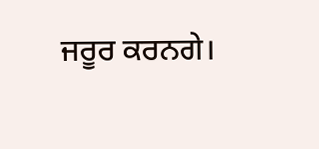ਜਰੂਰ ਕਰਨਗੇ।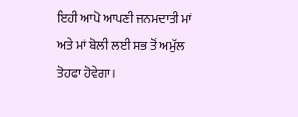ਇਹੀ ਆਪੋ ਆਪਣੀ ਜਨਮਦਾਤੀ ਮਾਂ ਅਤੇ ਮਾਂ ਬੋਲੀ ਲਈ ਸਭ ਤੋਂ ਅਮੁੱਲ ਤੋਹਫਾ ਹੋਵੇਗਾ।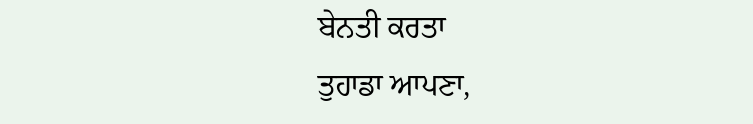ਬੇਨਤੀ ਕਰਤਾ
ਤੁਹਾਡਾ ਆਪਣਾ,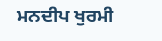ਮਨਦੀਪ ਖੁਰਮੀ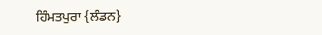ਹਿੰਮਤਪੁਰਾ {ਲੰਡਨ}